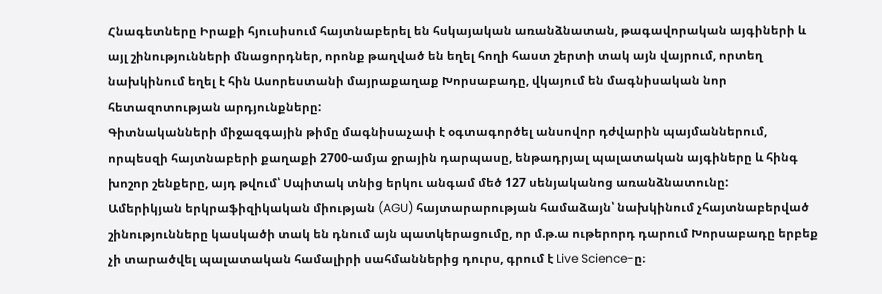Հնագետները Իրաքի հյուսիսում հայտնաբերել են հսկայական առանձնատան, թագավորական այգիների և այլ շինությունների մնացորդներ, որոնք թաղված են եղել հողի հաստ շերտի տակ այն վայրում, որտեղ նախկինում եղել է հին Ասորեստանի մայրաքաղաք Խորսաբադը, վկայում են մագնիսական նոր հետազոտության արդյունքները:
Գիտնականների միջազգային թիմը մագնիսաչափ է օգտագործել անսովոր դժվարին պայմաններում, որպեսզի հայտնաբերի քաղաքի 2700-ամյա ջրային դարպասը, ենթադրյալ պալատական այգիները և հինգ խոշոր շենքերը, այդ թվում՝ Սպիտակ տնից երկու անգամ մեծ 127 սենյականոց առանձնատունը:
Ամերիկյան երկրաֆիզիկական միության (AGU) հայտարարության համաձայն՝ նախկինում չհայտնաբերված շինությունները կասկածի տակ են դնում այն պատկերացումը, որ մ.թ.ա ութերորդ դարում Խորսաբադը երբեք չի տարածվել պալատական համալիրի սահմաններից դուրս, գրում է Live Science-ը։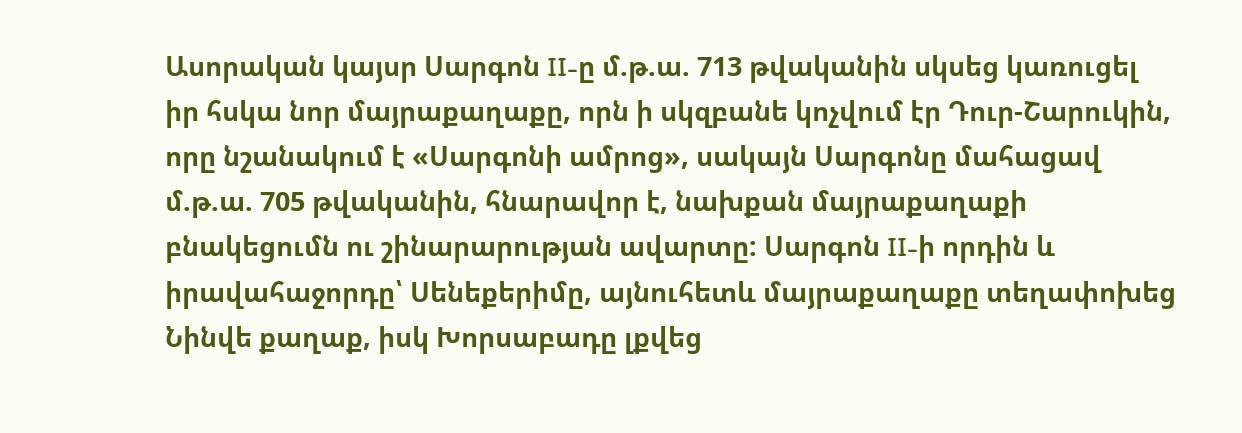Ասորական կայսր Սարգոն II-ը մ.թ.ա. 713 թվականին սկսեց կառուցել իր հսկա նոր մայրաքաղաքը, որն ի սկզբանե կոչվում էր Դուր-Շարուկին, որը նշանակում է «Սարգոնի ամրոց», սակայն Սարգոնը մահացավ մ.թ.ա. 705 թվականին, հնարավոր է, նախքան մայրաքաղաքի բնակեցումն ու շինարարության ավարտը: Սարգոն II-ի որդին և իրավահաջորդը՝ Սենեքերիմը, այնուհետև մայրաքաղաքը տեղափոխեց Նինվե քաղաք, իսկ Խորսաբադը լքվեց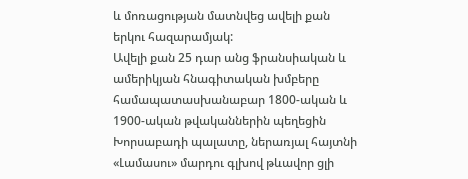և մոռացության մատնվեց ավելի քան երկու հազարամյակ:
Ավելի քան 25 դար անց ֆրանսիական և ամերիկյան հնագիտական խմբերը համապատասխանաբար 1800-ական և 1900-ական թվականներին պեղեցին Խորսաբադի պալատը, ներառյալ հայտնի «Լամասու» մարդու գլխով թևավոր ցլի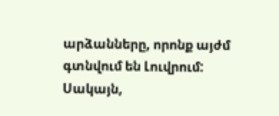արձանները, որոնք այժմ գտնվում են Լուվրում:
Սակայն,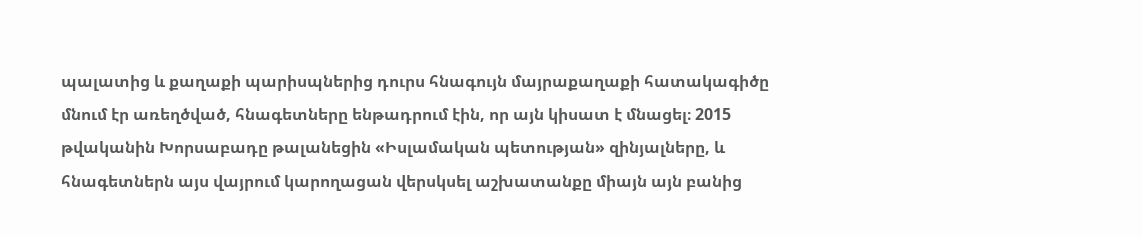պալատից և քաղաքի պարիսպներից դուրս հնագույն մայրաքաղաքի հատակագիծը մնում էր առեղծված, հնագետները ենթադրում էին, որ այն կիսատ է մնացել։ 2015 թվականին Խորսաբադը թալանեցին «Իսլամական պետության» զինյալները, և հնագետներն այս վայրում կարողացան վերսկսել աշխատանքը միայն այն բանից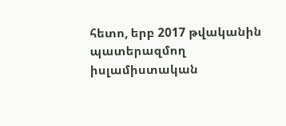հետո, երբ 2017 թվականին պատերազմող իսլամիստական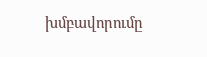խմբավորումը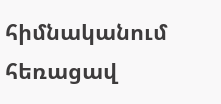հիմնականում հեռացավ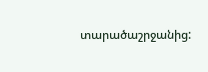տարածաշրջանից: